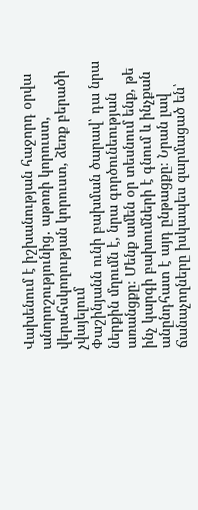Վախենում է իշխանության հաջորդ օրվա անորոշությունից․ աթոռի կորուստ, վերահսկողության կորուստ, ձեռք բերածի չվայելում
Փաշինյանն ունի բախման ծարավ՝ դա նրա ներքին մղումն է, նրա գործունեության առանցքը։ Մենք ամեն օր տեսնում ենք, թե ինչ կարգի բախումների է գնում և ինչքան անընդհատ է այդ ընթացքը։ Նրան լավ ճանաչողները իսկապես զարմացած են՝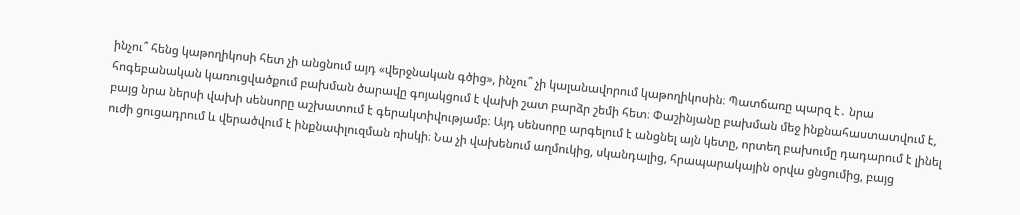ինչու՞ հենց կաթողիկոսի հետ չի անցնում այդ «վերջնական գծից», ինչու՞ չի կալանավորում կաթողիկոսին։ Պատճառը պարզ է․ նրա հոգեբանական կառուցվածքում բախման ծարավը գոյակցում է վախի շատ բարձր շեմի հետ։ Փաշինյանը բախման մեջ ինքնահաստատվում է, բայց նրա ներսի վախի սենսորը աշխատում է գերակտիվությամբ։ Այդ սենսորը արգելում է անցնել այն կետը, որտեղ բախումը դադարում է լինել ուժի ցուցադրում և վերածվում է ինքնափլուզման ռիսկի։ Նա չի վախենում աղմուկից, սկանդալից, հրապարակային օրվա ցնցումից, բայց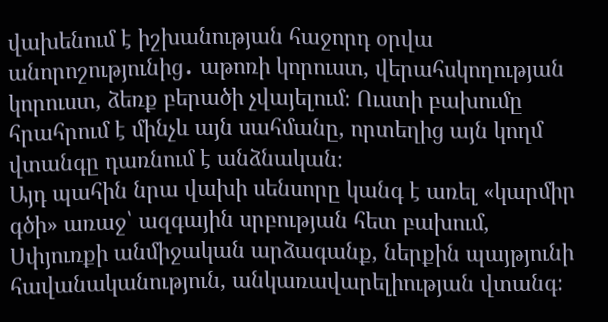վախենում է իշխանության հաջորդ օրվա անորոշությունից․ աթոռի կորուստ, վերահսկողության կորուստ, ձեռք բերածի չվայելում։ Ուստի բախումը հրահրում է մինչև այն սահմանը, որտեղից այն կողմ վտանգը դառնում է անձնական։
Այդ պահին նրա վախի սենսորը կանգ է առել «կարմիր գծի» առաջ՝ ազգային սրբության հետ բախում, Սփյուռքի անմիջական արձագանք, ներքին պայթյունի հավանականություն, անկառավարելիության վտանգ։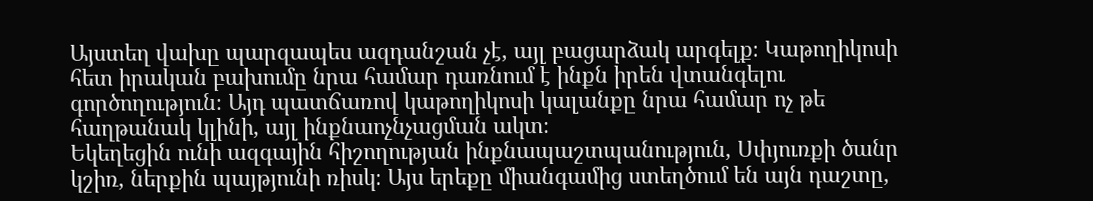Այստեղ վախը պարզապես ազդանշան չէ, այլ բացարձակ արգելք։ Կաթողիկոսի հետ իրական բախումը նրա համար դառնում է ինքն իրեն վտանգելու գործողություն։ Այդ պատճառով կաթողիկոսի կալանքը նրա համար ոչ թե հաղթանակ կլինի, այլ ինքնաոչնչացման ակտ։
Եկեղեցին ունի ազգային հիշողության ինքնապաշտպանություն, Սփյուռքի ծանր կշիռ, ներքին պայթյունի ռիսկ։ Այս երեքը միանգամից ստեղծում են այն դաշտը,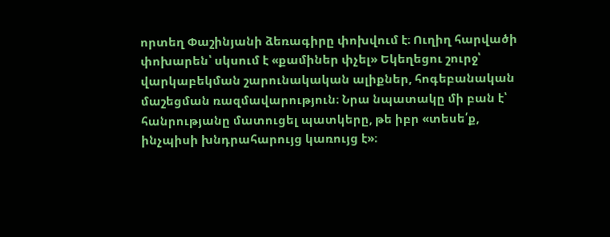որտեղ Փաշինյանի ձեռագիրը փոխվում է։ Ուղիղ հարվածի փոխարեն՝ սկսում է «քամիներ փչել» Եկեղեցու շուրջ՝ վարկաբեկման շարունակական ալիքներ, հոգեբանական մաշեցման ռազմավարություն։ Նրա նպատակը մի բան է՝ հանրությանը մատուցել պատկերը, թե իբր «տեսե՛ք, ինչպիսի խնդրահարույց կառույց է»։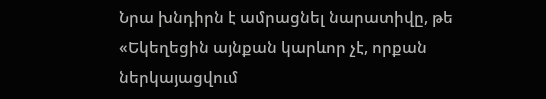Նրա խնդիրն է ամրացնել նարատիվը, թե «Եկեղեցին այնքան կարևոր չէ, որքան ներկայացվում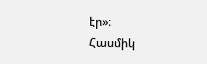էր»։
Հասմիկ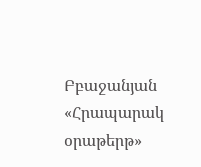Բբաջանյան
«Հրապարակ օրաթերթ»